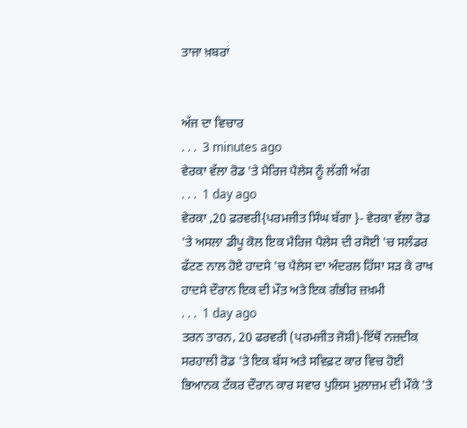ਤਾਜਾ ਖ਼ਬਰਾਂ


ਅੱਜ ਦਾ ਵਿਚਾਰ
. . .  3 minutes ago
ਵੇਰਕਾ ਵੱਲਾ ਰੋਡ 'ਤੇ ਮੈਰਿਜ ਪੈਲੇਸ ਨੂੰ ਲੱਗੀ ਅੱਗ
. . .  1 day ago
ਵੇਰਕਾ ,20 ਫ਼ਰਵਰੀ{ਪਰਮਜੀਤ ਸਿੰਘ ਬੱਗਾ }- ਵੇਰਕਾ ਵੱਲਾ ਰੋਡ 'ਤੇ ਅਸਲਾ ਡੀਪੂ ਕੋਲ ਇਕ ਮੈਰਿਜ ਪੈਲੇਸ ਦੀ ਰਸੋਈ 'ਚ ਸਲੰਡਰ ਫੱਟਣ ਨਾਲ ਹੋਏ ਹਾਦਸੇ 'ਚ ਪੈਲੇਸ ਦਾ ਅੰਦਰਲ ਹਿੱਸਾ ਸੜ ਕੇ ਰਾਖ
ਹਾਦਸੇ ਦੌਰਾਨ ਇਕ ਦੀ ਮੌਤ ਅਤੇ ਇਕ ਗੰਭੀਰ ਜ਼ਖ਼ਮੀ
. . .  1 day ago
ਤਰਨ ਤਾਰਨ, 20 ਫਰਵਰੀ (ਪਰਮਜੀਤ ਜੋਸ਼ੀ)-ਇੱਥੋਂ ਨਜ਼ਦੀਕ ਸਰਹਾਲੀ ਰੋਡ 'ਤੇ ਇਕ ਬੱਸ ਅਤੇ ਸਵਿਫ਼ਟ ਕਾਰ ਵਿਚ ਹੋਈ ਭਿਆਨਕ ਟੱਕਰ ਦੌਰਾਨ ਕਾਰ ਸਵਾਰ ਪੁਲਿਸ ਮੁਲਾਜ਼ਮ ਦੀ ਮੌਕੇ 'ਤੇ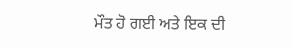ਮੌਤ ਹੋ ਗਈ ਅਤੇ ਇਕ ਦੀ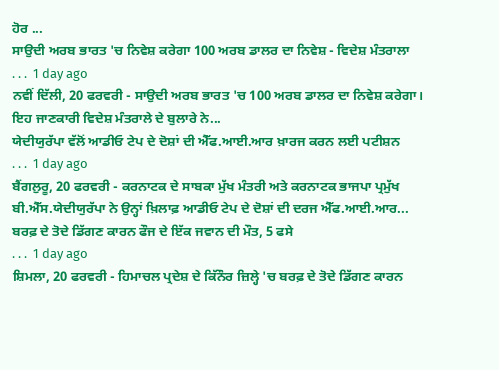ਹੋਰ ...
ਸਾਉਦੀ ਅਰਬ ਭਾਰਤ 'ਚ ਨਿਵੇਸ਼ ਕਰੇਗਾ 100 ਅਰਬ ਡਾਲਰ ਦਾ ਨਿਵੇਸ਼ - ਵਿਦੇਸ਼ ਮੰਤਰਾਲਾ
. . .  1 day ago
ਨਵੀਂ ਦਿੱਲੀ, 20 ਫਰਵਰੀ - ਸਾਉਦੀ ਅਰਬ ਭਾਰਤ 'ਚ 100 ਅਰਬ ਡਾਲਰ ਦਾ ਨਿਵੇਸ਼ ਕਰੇਗਾ। ਇਹ ਜਾਣਕਾਰੀ ਵਿਦੇਸ਼ ਮੰਤਰਾਲੇ ਦੇ ਬੁਲਾਰੇ ਨੇ...
ਯੇਦੀਯੁਰੱਪਾ ਵੱਲੋਂ ਆਡੀਓ ਟੇਪ ਦੇ ਦੋਸ਼ਾਂ ਦੀ ਐੱਫ.ਆਈ.ਆਰ ਖ਼ਾਰਜ ਕਰਨ ਲਈ ਪਟੀਸ਼ਨ
. . .  1 day ago
ਬੈਂਗਲੁਰੂ, 20 ਫਰਵਰੀ - ਕਰਨਾਟਕ ਦੇ ਸਾਬਕਾ ਮੁੱਖ ਮੰਤਰੀ ਅਤੇ ਕਰਨਾਟਕ ਭਾਜਪਾ ਪ੍ਰਮੁੱਖ ਬੀ.ਐੱਸ.ਯੇਦੀਯੁਰੱਪਾ ਨੇ ਉਨ੍ਹਾਂ ਖ਼ਿਲਾਫ਼ ਆਡੀਓ ਟੇਪ ਦੇ ਦੋਸ਼ਾਂ ਦੀ ਦਰਜ ਐੱਫ.ਆਈ.ਆਰ...
ਬਰਫ਼ ਦੇ ਤੋਦੇ ਡਿੱਗਣ ਕਾਰਨ ਫੌਜ ਦੇ ਇੱਕ ਜਵਾਨ ਦੀ ਮੌਤ, 5 ਫਸੇ
. . .  1 day ago
ਸ਼ਿਮਲਾ, 20 ਫਰਵਰੀ - ਹਿਮਾਚਲ ਪ੍ਰਦੇਸ਼ ਦੇ ਕਿੱਨੌਰ ਜ਼ਿਲ੍ਹੇ 'ਚ ਬਰਫ਼ ਦੇ ਤੋਦੇ ਡਿੱਗਣ ਕਾਰਨ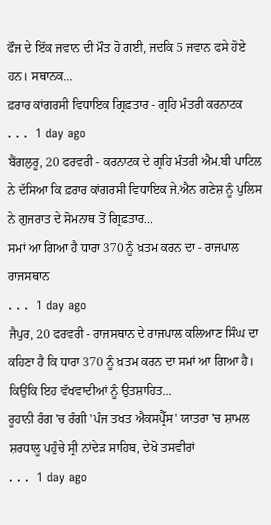ਫੌਜ ਦੇ ਇੱਕ ਜਵਾਨ ਦੀ ਮੌਤ ਹੋ ਗਈ, ਜਦਕਿ 5 ਜਵਾਨ ਫਸੇ ਹੋਏ ਹਨ। ਸਥਾਨਕ...
ਫ਼ਰਾਰ ਕਾਂਗਰਸੀ ਵਿਧਾਇਕ ਗ੍ਰਿਫ਼ਤਾਰ - ਗ੍ਰਹਿ ਮੰਤਰੀ ਕਰਨਾਟਕ
. . .  1 day ago
ਬੈਂਗਲੁਰੂ, 20 ਫਰਵਰੀ - ਕਰਨਾਟਕ ਦੇ ਗ੍ਰਹਿ ਮੰਤਰੀ ਐਮ.ਬੀ ਪਾਟਿਲ ਨੇ ਦੱਸਿਆ ਕਿ ਫ਼ਰਾਰ ਕਾਂਗਰਸੀ ਵਿਧਾਇਕ ਜੇ.ਐਨ ਗਣੇਸ਼ ਨੂੰ ਪੁਲਿਸ ਨੇ ਗੁਜਰਾਤ ਦੇ ਸੋਮਨਾਥ ਤੋਂ ਗ੍ਰਿਫ਼ਤਾਰ...
ਸਮਾਂ ਆ ਗਿਆ ਹੈ ਧਾਰਾ 370 ਨੂੰ ਖ਼ਤਮ ਕਰਨ ਦਾ - ਰਾਜਪਾਲ ਰਾਜਸਥਾਨ
. . .  1 day ago
ਜੈਪੁਰ, 20 ਫਰਵਰੀ - ਰਾਜਸਥਾਨ ਦੇ ਰਾਜਪਾਲ ਕਲਿਆਣ ਸਿੰਘ ਦਾ ਕਹਿਣਾ ਹੈ ਕਿ ਧਾਰਾ 370 ਨੂੰ ਖ਼ਤਮ ਕਰਨ ਦਾ ਸਮਾਂ ਆ ਗਿਆ ਹੈ। ਕਿਉਂਕਿ ਇਹ ਵੱਖਵਾਦੀਆਂ ਨੂੰ ਉਤਸ਼ਾਹਿਤ...
ਰੂਹਾਨੀ ਰੰਗ 'ਚ ਰੰਗੀ 'ਪੰਜ ਤਖਤ ਐਕਸਪ੍ਰੈੱਸ' ਯਾਤਰਾ 'ਚ ਸ਼ਾਮਲ ਸ਼ਰਧਾਲੂ ਪਹੁੰਚੇ ਸ੍ਰੀ ਨਾਂਦੇੜ ਸਾਹਿਬ, ਦੇਖੋ ਤਸਵੀਰਾਂ
. . .  1 day ago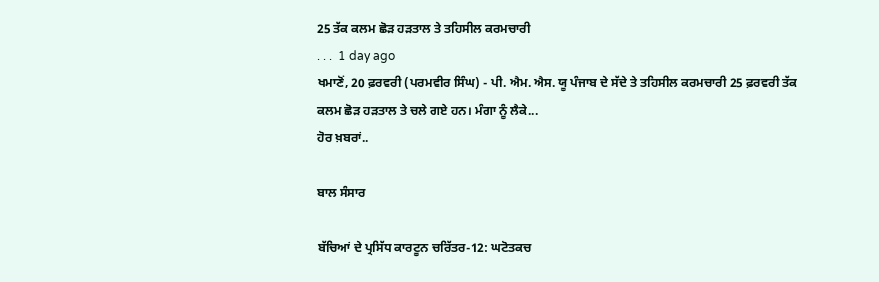25 ਤੱਕ ਕਲਮ ਛੋੜ ਹੜਤਾਲ ਤੇ ਤਹਿਸੀਲ ਕਰਮਚਾਰੀ
. . .  1 day ago
ਖਮਾਣੋਂ, 20 ਫ਼ਰਵਰੀ (ਪਰਮਵੀਰ ਸਿੰਘ) - ਪੀ. ਐਮ. ਐਸ. ਯੂ ਪੰਜਾਬ ਦੇ ਸੱਦੇ ਤੇ ਤਹਿਸੀਲ ਕਰਮਚਾਰੀ 25 ਫ਼ਰਵਰੀ ਤੱਕ ਕਲਮ ਛੋੜ ਹਡ਼ਤਾਲ ਤੇ ਚਲੇ ਗਏ ਹਨ। ਮੰਗਾ ਨੂੰ ਲੈਕੇ...
ਹੋਰ ਖ਼ਬਰਾਂ..

ਬਾਲ ਸੰਸਾਰ

ਬੱਚਿਆਂ ਦੇ ਪ੍ਰਸਿੱਧ ਕਾਰਟੂਨ ਚਰਿੱਤਰ-12: ਘਟੋਤਕਚ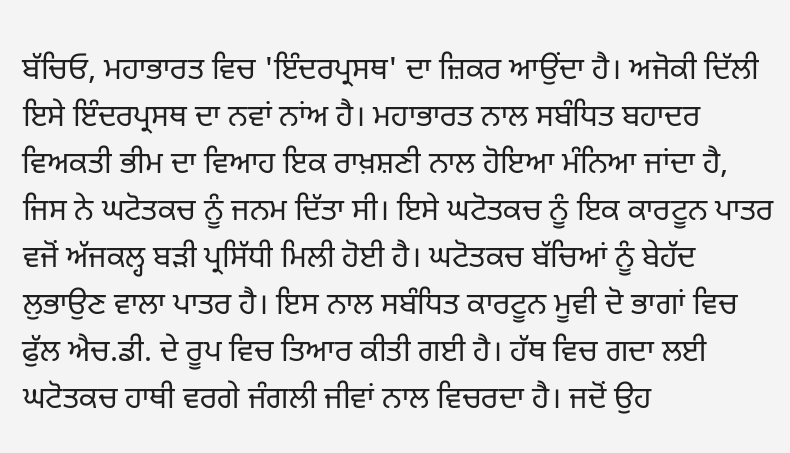ਬੱਚਿਓ, ਮਹਾਭਾਰਤ ਵਿਚ 'ਇੰਦਰਪ੍ਰਸਥ' ਦਾ ਜ਼ਿਕਰ ਆਉਂਦਾ ਹੈ। ਅਜੋਕੀ ਦਿੱਲੀ ਇਸੇ ਇੰਦਰਪ੍ਰਸਥ ਦਾ ਨਵਾਂ ਨਾਂਅ ਹੈ। ਮਹਾਭਾਰਤ ਨਾਲ ਸਬੰਧਿਤ ਬਹਾਦਰ ਵਿਅਕਤੀ ਭੀਮ ਦਾ ਵਿਆਹ ਇਕ ਰਾਖ਼ਸ਼ਣੀ ਨਾਲ ਹੋਇਆ ਮੰਨਿਆ ਜਾਂਦਾ ਹੈ, ਜਿਸ ਨੇ ਘਟੋਤਕਚ ਨੂੰ ਜਨਮ ਦਿੱਤਾ ਸੀ। ਇਸੇ ਘਟੋਤਕਚ ਨੂੰ ਇਕ ਕਾਰਟੂਨ ਪਾਤਰ ਵਜੋਂ ਅੱਜਕਲ੍ਹ ਬੜੀ ਪ੍ਰਸਿੱਧੀ ਮਿਲੀ ਹੋਈ ਹੈ। ਘਟੋਤਕਚ ਬੱਚਿਆਂ ਨੂੰ ਬੇਹੱਦ ਲੁਭਾਉਣ ਵਾਲਾ ਪਾਤਰ ਹੈ। ਇਸ ਨਾਲ ਸਬੰਧਿਤ ਕਾਰਟੂਨ ਮੂਵੀ ਦੋ ਭਾਗਾਂ ਵਿਚ ਫੁੱਲ ਐਚ.ਡੀ. ਦੇ ਰੂਪ ਵਿਚ ਤਿਆਰ ਕੀਤੀ ਗਈ ਹੈ। ਹੱਥ ਵਿਚ ਗਦਾ ਲਈ ਘਟੋਤਕਚ ਹਾਥੀ ਵਰਗੇ ਜੰਗਲੀ ਜੀਵਾਂ ਨਾਲ ਵਿਚਰਦਾ ਹੈ। ਜਦੋਂ ਉਹ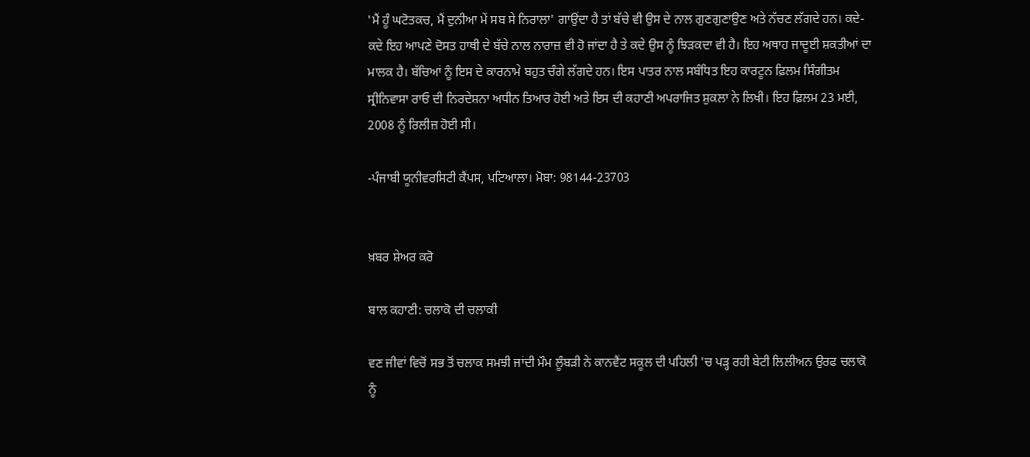'ਮੈਂ ਹੂੰ ਘਟੋਤਕਚ, ਮੈਂ ਦੁਨੀਆ ਮੇਂ ਸਬ ਸੇ ਨਿਰਾਲਾ' ਗਾਉਂਦਾ ਹੈ ਤਾਂ ਬੱਚੇ ਵੀ ਉਸ ਦੇ ਨਾਲ ਗੁਣਗੁਣਾਉਣ ਅਤੇ ਨੱਚਣ ਲੱਗਦੇ ਹਨ। ਕਦੇ-ਕਦੇ ਇਹ ਆਪਣੇ ਦੋਸਤ ਹਾਥੀ ਦੇ ਬੱਚੇ ਨਾਲ ਨਾਰਾਜ਼ ਵੀ ਹੋ ਜਾਂਦਾ ਹੈ ਤੇ ਕਦੇ ਉਸ ਨੂੰ ਝਿੜਕਦਾ ਵੀ ਹੈ। ਇਹ ਅਥਾਹ ਜਾਦੂਈ ਸ਼ਕਤੀਆਂ ਦਾ ਮਾਲਕ ਹੈ। ਬੱਚਿਆਂ ਨੂੰ ਇਸ ਦੇ ਕਾਰਨਾਮੇ ਬਹੁਤ ਚੰਗੇ ਲੱਗਦੇ ਹਨ। ਇਸ ਪਾਤਰ ਨਾਲ ਸਬੰਧਿਤ ਇਹ ਕਾਰਟੂਨ ਫ਼ਿਲਮ ਸਿੰਗੀਤਮ ਸ੍ਰੀਨਿਵਾਸਾ ਰਾਓ ਦੀ ਨਿਰਦੇਸ਼ਨਾ ਅਧੀਨ ਤਿਆਰ ਹੋਈ ਅਤੇ ਇਸ ਦੀ ਕਹਾਣੀ ਅਪਰਾਜਿਤ ਸ਼ੁਕਲਾ ਨੇ ਲਿਖੀ। ਇਹ ਫ਼ਿਲਮ 23 ਮਈ, 2008 ਨੂੰ ਰਿਲੀਜ਼ ਹੋਈ ਸੀ।

-ਪੰਜਾਬੀ ਯੂਨੀਵਰਸਿਟੀ ਕੈਂਪਸ, ਪਟਿਆਲਾ। ਮੋਬਾ: 98144-23703


ਖ਼ਬਰ ਸ਼ੇਅਰ ਕਰੋ

ਬਾਲ ਕਹਾਣੀ: ਚਲਾਕੋ ਦੀ ਚਲਾਕੀ

ਵਣ ਜੀਵਾਂ ਵਿਚੋਂ ਸਭ ਤੋਂ ਚਲਾਕ ਸਮਝੀ ਜਾਂਦੀ ਮੌਮ ਲੂੰਬੜੀ ਨੇ ਕਾਨਵੈਂਟ ਸਕੂਲ ਦੀ ਪਹਿਲੀ 'ਚ ਪੜ੍ਹ ਰਹੀ ਬੇਟੀ ਲਿਲੀਅਨ ਉਰਫ ਚਲਾਕੋ ਨੂੰ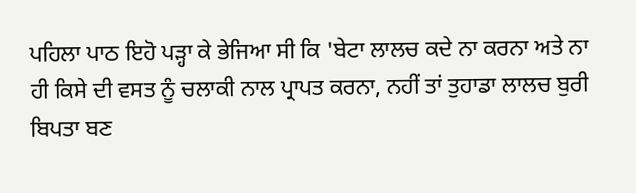ਪਹਿਲਾ ਪਾਠ ਇਹੋ ਪੜ੍ਹਾ ਕੇ ਭੇਜਿਆ ਸੀ ਕਿ 'ਬੇਟਾ ਲਾਲਚ ਕਦੇ ਨਾ ਕਰਨਾ ਅਤੇ ਨਾ ਹੀ ਕਿਸੇ ਦੀ ਵਸਤ ਨੂੰ ਚਲਾਕੀ ਨਾਲ ਪ੍ਰਾਪਤ ਕਰਨਾ, ਨਹੀਂ ਤਾਂ ਤੁਹਾਡਾ ਲਾਲਚ ਬੁਰੀ ਬਿਪਤਾ ਬਣ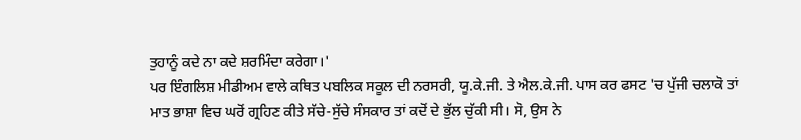ਤੁਹਾਨੂੰ ਕਦੇ ਨਾ ਕਦੇ ਸ਼ਰਮਿੰਦਾ ਕਰੇਗਾ।'
ਪਰ ਇੰਗਲਿਸ਼ ਮੀਡੀਅਮ ਵਾਲੇ ਕਥਿਤ ਪਬਲਿਕ ਸਕੂਲ ਦੀ ਨਰਸਰੀ, ਯੂ.ਕੇ.ਜੀ. ਤੇ ਐਲ.ਕੇ.ਜੀ. ਪਾਸ ਕਰ ਫਸਟ 'ਚ ਪੁੱਜੀ ਚਲਾਕੋ ਤਾਂ ਮਾਤ ਭਾਸ਼ਾ ਵਿਚ ਘਰੋਂ ਗ੍ਰਹਿਣ ਕੀਤੇ ਸੱਚੇ-ਸੁੱਚੇ ਸੰਸਕਾਰ ਤਾਂ ਕਦੋਂ ਦੇ ਭੁੱਲ ਚੁੱਕੀ ਸੀ। ਸੋ, ਉਸ ਨੇ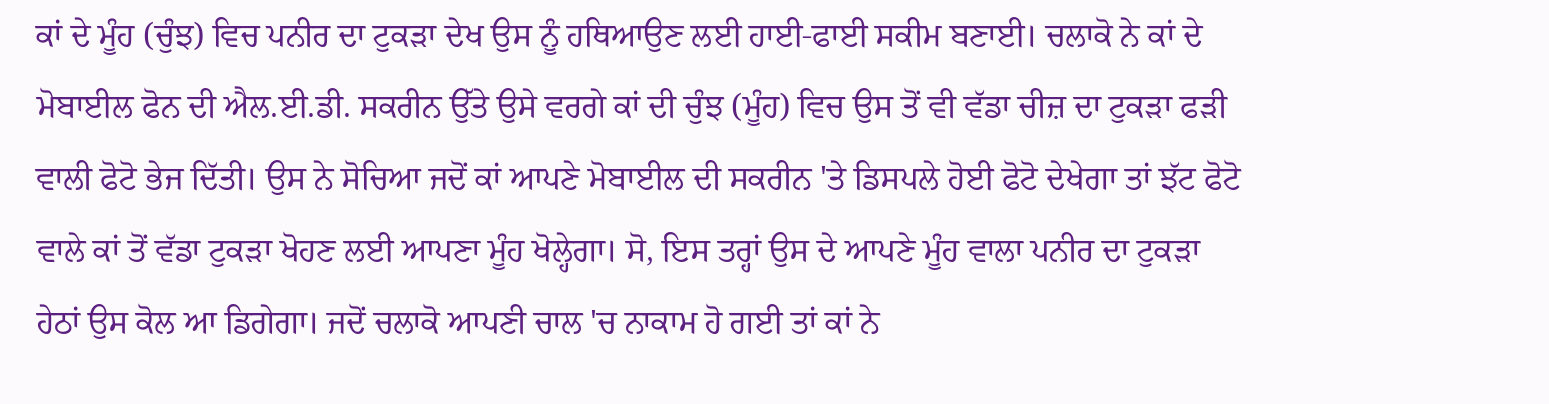ਕਾਂ ਦੇ ਮੂੰਹ (ਚੁੰਝ) ਵਿਚ ਪਨੀਰ ਦਾ ਟੁਕੜਾ ਦੇਖ ਉਸ ਨੂੰ ਹਥਿਆਉਣ ਲਈ ਹਾਈ-ਫਾਈ ਸਕੀਮ ਬਣਾਈ। ਚਲਾਕੋ ਨੇ ਕਾਂ ਦੇ ਮੋਬਾਈਲ ਫੋਨ ਦੀ ਐਲ.ਈ.ਡੀ. ਸਕਰੀਨ ਉੱਤੇ ਉਸੇ ਵਰਗੇ ਕਾਂ ਦੀ ਚੁੰਝ (ਮੂੰਹ) ਵਿਚ ਉਸ ਤੋਂ ਵੀ ਵੱਡਾ ਚੀਜ਼ ਦਾ ਟੁਕੜਾ ਫੜੀ ਵਾਲੀ ਫੋਟੋ ਭੇਜ ਦਿੱਤੀ। ਉਸ ਨੇ ਸੋਚਿਆ ਜਦੋਂ ਕਾਂ ਆਪਣੇ ਮੋਬਾਈਲ ਦੀ ਸਕਰੀਨ 'ਤੇ ਡਿਸਪਲੇ ਹੋਈ ਫੋਟੋ ਦੇਖੇਗਾ ਤਾਂ ਝੱਟ ਫੋਟੋ ਵਾਲੇ ਕਾਂ ਤੋਂ ਵੱਡਾ ਟੁਕੜਾ ਖੋਹਣ ਲਈ ਆਪਣਾ ਮੂੰਹ ਖੋਲ੍ਹੇਗਾ। ਸੋ, ਇਸ ਤਰ੍ਹਾਂ ਉਸ ਦੇ ਆਪਣੇ ਮੂੰਹ ਵਾਲਾ ਪਨੀਰ ਦਾ ਟੁਕੜਾ ਹੇਠਾਂ ਉਸ ਕੋਲ ਆ ਡਿਗੇਗਾ। ਜਦੋਂ ਚਲਾਕੋ ਆਪਣੀ ਚਾਲ 'ਚ ਨਾਕਾਮ ਹੋ ਗਈ ਤਾਂ ਕਾਂ ਨੇ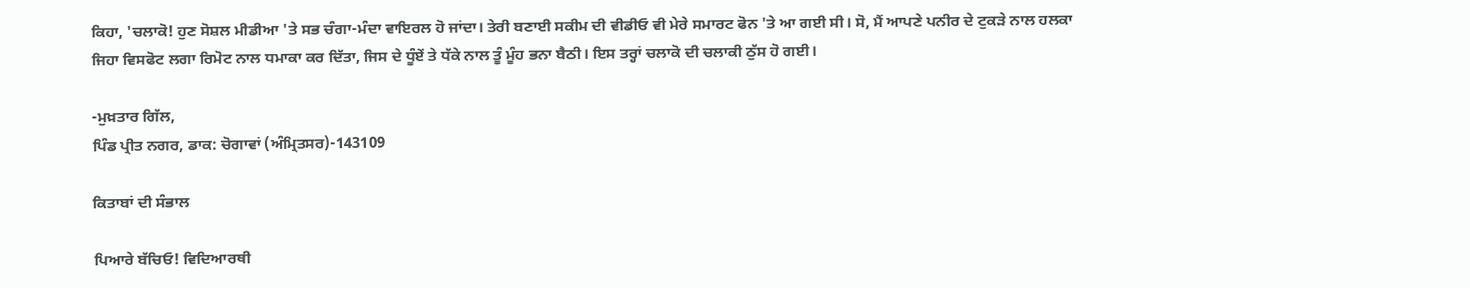ਕਿਹਾ, 'ਚਲਾਕੋ! ਹੁਣ ਸੋਸ਼ਲ ਮੀਡੀਆ 'ਤੇ ਸਭ ਚੰਗਾ-ਮੰਦਾ ਵਾਇਰਲ ਹੋ ਜਾਂਦਾ। ਤੇਰੀ ਬਣਾਈ ਸਕੀਮ ਦੀ ਵੀਡੀਓ ਵੀ ਮੇਰੇ ਸਮਾਰਟ ਫੋਨ 'ਤੇ ਆ ਗਈ ਸੀ। ਸੋ, ਮੈਂ ਆਪਣੇ ਪਨੀਰ ਦੇ ਟੁਕੜੇ ਨਾਲ ਹਲਕਾ ਜਿਹਾ ਵਿਸਫੋਟ ਲਗਾ ਰਿਮੋਟ ਨਾਲ ਧਮਾਕਾ ਕਰ ਦਿੱਤਾ, ਜਿਸ ਦੇ ਧੂੰਏਂ ਤੇ ਧੱਕੇ ਨਾਲ ਤੂੰ ਮੂੰਹ ਭਨਾ ਬੈਠੀ। ਇਸ ਤਰ੍ਹਾਂ ਚਲਾਕੋ ਦੀ ਚਲਾਕੀ ਠੁੱਸ ਹੋ ਗਈ।

-ਮੁਖ਼ਤਾਰ ਗਿੱਲ,
ਪਿੰਡ ਪ੍ਰੀਤ ਨਗਰ, ਡਾਕ: ਚੋਗਾਵਾਂ (ਅੰਮ੍ਰਿਤਸਰ)-143109

ਕਿਤਾਬਾਂ ਦੀ ਸੰਭਾਲ

ਪਿਆਰੇ ਬੱਚਿਓ! ਵਿਦਿਆਰਥੀ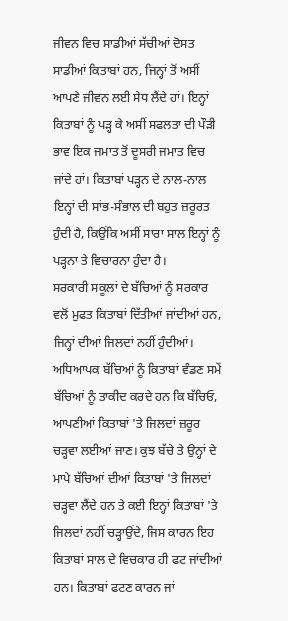ਜੀਵਨ ਵਿਚ ਸਾਡੀਆਂ ਸੱਚੀਆਂ ਦੋਸਤ ਸਾਡੀਆਂ ਕਿਤਾਬਾਂ ਹਨ, ਜਿਨ੍ਹਾਂ ਤੋਂ ਅਸੀਂ ਆਪਣੇ ਜੀਵਨ ਲਈ ਸੇਧ ਲੈਂਦੇ ਹਾਂ। ਇਨ੍ਹਾਂ ਕਿਤਾਬਾਂ ਨੂੰ ਪੜ੍ਹ ਕੇ ਅਸੀਂ ਸਫਲਤਾ ਦੀ ਪੌੜੀ ਭਾਵ ਇਕ ਜਮਾਤ ਤੋਂ ਦੂਸਰੀ ਜਮਾਤ ਵਿਚ ਜਾਂਦੇ ਹਾਂ। ਕਿਤਾਬਾਂ ਪੜ੍ਹਨ ਦੇ ਨਾਲ-ਨਾਲ ਇਨ੍ਹਾਂ ਦੀ ਸਾਂਭ-ਸੰਭਾਲ ਦੀ ਬਹੁਤ ਜ਼ਰੂਰਤ ਹੁੰਦੀ ਹੈ, ਕਿਉਂਕਿ ਅਸੀਂ ਸਾਰਾ ਸਾਲ ਇਨ੍ਹਾਂ ਨੂੰ ਪੜ੍ਹਨਾ ਤੇ ਵਿਚਾਰਨਾ ਹੁੰਦਾ ਹੈ।
ਸਰਕਾਰੀ ਸਕੂਲਾਂ ਦੇ ਬੱਚਿਆਂ ਨੂੰ ਸਰਕਾਰ ਵਲੋਂ ਮੁਫਤ ਕਿਤਾਬਾਂ ਦਿੱਤੀਆਂ ਜਾਂਦੀਆਂ ਹਨ, ਜਿਨ੍ਹਾਂ ਦੀਆਂ ਜਿਲਦਾਂ ਨਹੀਂ ਹੁੰਦੀਆਂ। ਅਧਿਆਪਕ ਬੱਚਿਆਂ ਨੂੰ ਕਿਤਾਬਾਂ ਵੰਡਣ ਸਮੇਂ ਬੱਚਿਆਂ ਨੂੰ ਤਾਕੀਦ ਕਰਦੇ ਹਨ ਕਿ ਬੱਚਿਓ, ਆਪਣੀਆਂ ਕਿਤਾਬਾਂ 'ਤੇ ਜਿਲਦਾਂ ਜ਼ਰੂਰ ਚੜ੍ਹਵਾ ਲਈਆਂ ਜਾਣ। ਕੁਝ ਬੱਚੇ ਤੇ ਉਨ੍ਹਾਂ ਦੇ ਮਾਪੇ ਬੱਚਿਆਂ ਦੀਆਂ ਕਿਤਾਬਾਂ 'ਤੇ ਜਿਲਦਾਂ ਚੜ੍ਹਵਾ ਲੈਂਦੇ ਹਨ ਤੇ ਕਈ ਇਨ੍ਹਾਂ ਕਿਤਾਬਾਂ 'ਤੇ ਜਿਲਦਾਂ ਨਹੀਂ ਚੜ੍ਹਾਉਂਦੇ, ਜਿਸ ਕਾਰਨ ਇਹ ਕਿਤਾਬਾਂ ਸਾਲ ਦੇ ਵਿਚਕਾਰ ਹੀ ਫਟ ਜਾਂਦੀਆਂ ਹਨ। ਕਿਤਾਬਾਂ ਫਟਣ ਕਾਰਨ ਜਾਂ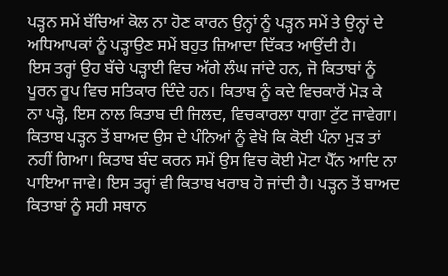ਪੜ੍ਹਨ ਸਮੇਂ ਬੱਚਿਆਂ ਕੋਲ ਨਾ ਹੋਣ ਕਾਰਨ ਉਨ੍ਹਾਂ ਨੂੰ ਪੜ੍ਹਨ ਸਮੇਂ ਤੇ ਉਨ੍ਹਾਂ ਦੇ ਅਧਿਆਪਕਾਂ ਨੂੰ ਪੜ੍ਹਾਉਣ ਸਮੇਂ ਬਹੁਤ ਜ਼ਿਆਦਾ ਦਿੱਕਤ ਆਉਂਦੀ ਹੈ।
ਇਸ ਤਰ੍ਹਾਂ ਉਹ ਬੱਚੇ ਪੜ੍ਹਾਈ ਵਿਚ ਅੱਗੇ ਲੰਘ ਜਾਂਦੇ ਹਨ, ਜੋ ਕਿਤਾਬਾਂ ਨੂੰ ਪੂਰਨ ਰੂਪ ਵਿਚ ਸਤਿਕਾਰ ਦਿੰਦੇ ਹਨ। ਕਿਤਾਬ ਨੂੰ ਕਦੇ ਵਿਚਕਾਰੋਂ ਮੋੜ ਕੇ ਨਾ ਪੜ੍ਹੋ, ਇਸ ਨਾਲ ਕਿਤਾਬ ਦੀ ਜਿਲਦ, ਵਿਚਕਾਰਲਾ ਧਾਗਾ ਟੁੱਟ ਜਾਵੇਗਾ। ਕਿਤਾਬ ਪੜ੍ਹਨ ਤੋਂ ਬਾਅਦ ਉਸ ਦੇ ਪੰਨਿਆਂ ਨੂੰ ਵੇਖੋ ਕਿ ਕੋਈ ਪੰਨਾ ਮੁੜ ਤਾਂ ਨਹੀਂ ਗਿਆ। ਕਿਤਾਬ ਬੰਦ ਕਰਨ ਸਮੇਂ ਉਸ ਵਿਚ ਕੋਈ ਮੋਟਾ ਪੈੱਨ ਆਦਿ ਨਾ ਪਾਇਆ ਜਾਵੇ। ਇਸ ਤਰ੍ਹਾਂ ਵੀ ਕਿਤਾਬ ਖਰਾਬ ਹੋ ਜਾਂਦੀ ਹੈ। ਪੜ੍ਹਨ ਤੋਂ ਬਾਅਦ ਕਿਤਾਬਾਂ ਨੂੰ ਸਹੀ ਸਥਾਨ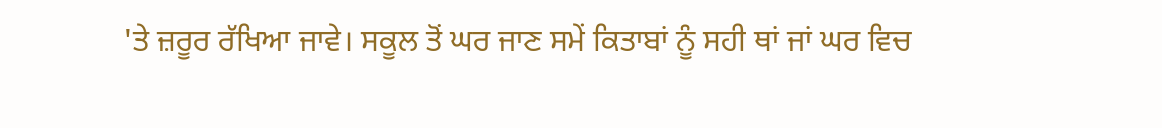'ਤੇ ਜ਼ਰੂਰ ਰੱਖਿਆ ਜਾਵੇ। ਸਕੂਲ ਤੋਂ ਘਰ ਜਾਣ ਸਮੇਂ ਕਿਤਾਬਾਂ ਨੂੰ ਸਹੀ ਥਾਂ ਜਾਂ ਘਰ ਵਿਚ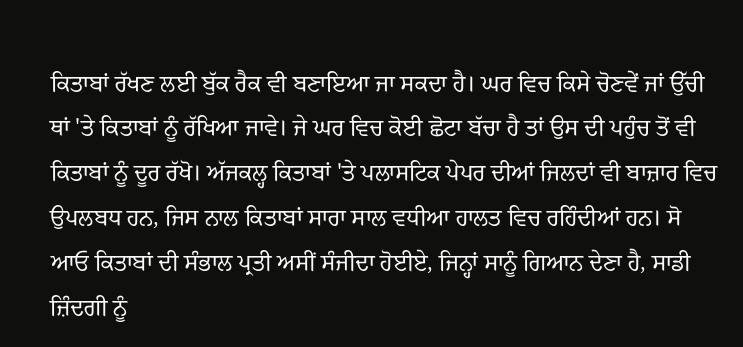ਕਿਤਾਬਾਂ ਰੱਖਣ ਲਈ ਬੁੱਕ ਰੈਕ ਵੀ ਬਣਾਇਆ ਜਾ ਸਕਦਾ ਹੈ। ਘਰ ਵਿਚ ਕਿਸੇ ਚੋਣਵੇਂ ਜਾਂ ਉੱਚੀ ਥਾਂ 'ਤੇ ਕਿਤਾਬਾਂ ਨੂੰ ਰੱਖਿਆ ਜਾਵੇ। ਜੇ ਘਰ ਵਿਚ ਕੋਈ ਛੋਟਾ ਬੱਚਾ ਹੈ ਤਾਂ ਉਸ ਦੀ ਪਹੁੰਚ ਤੋਂ ਵੀ ਕਿਤਾਬਾਂ ਨੂੰ ਦੂਰ ਰੱਖੋ। ਅੱਜਕਲ੍ਹ ਕਿਤਾਬਾਂ 'ਤੇ ਪਲਾਸਟਿਕ ਪੇਪਰ ਦੀਆਂ ਜਿਲਦਾਂ ਵੀ ਬਾਜ਼ਾਰ ਵਿਚ ਉਪਲਬਧ ਹਨ, ਜਿਸ ਨਾਲ ਕਿਤਾਬਾਂ ਸਾਰਾ ਸਾਲ ਵਧੀਆ ਹਾਲਤ ਵਿਚ ਰਹਿੰਦੀਆਂ ਹਨ। ਸੋ ਆਓ ਕਿਤਾਬਾਂ ਦੀ ਸੰਭਾਲ ਪ੍ਰਤੀ ਅਸੀਂ ਸੰਜੀਦਾ ਹੋਈਏ, ਜਿਨ੍ਹਾਂ ਸਾਨੂੰ ਗਿਆਨ ਦੇਣਾ ਹੈ, ਸਾਡੀ ਜ਼ਿੰਦਗੀ ਨੂੰ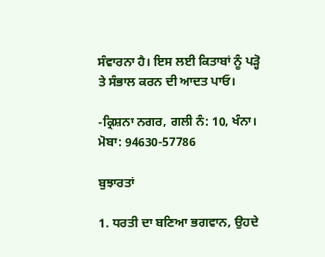ਸੰਵਾਰਨਾ ਹੈ। ਇਸ ਲਈ ਕਿਤਾਬਾਂ ਨੂੰ ਪੜ੍ਹੋ ਤੇ ਸੰਭਾਲ ਕਰਨ ਦੀ ਆਦਤ ਪਾਓ।

-ਕ੍ਰਿਸ਼ਨਾ ਨਗਰ, ਗਲੀ ਨੰ: 10, ਖੰਨਾ। ਮੋਬਾ: 94630-57786

ਬੁਝਾਰਤਾਂ

1. ਧਰਤੀ ਦਾ ਬਣਿਆ ਭਗਵਾਨ, ਉਹਦੇ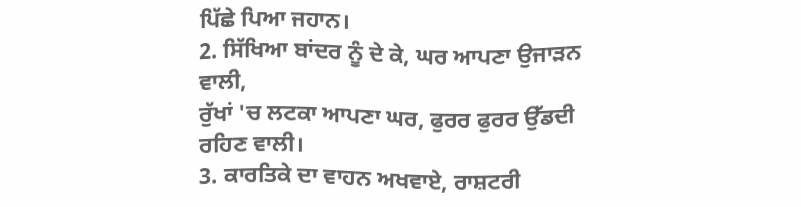ਪਿੱਛੇ ਪਿਆ ਜਹਾਨ।
2. ਸਿੱਖਿਆ ਬਾਂਦਰ ਨੂੰ ਦੇ ਕੇ, ਘਰ ਆਪਣਾ ਉਜਾੜਨ ਵਾਲੀ,
ਰੁੱਖਾਂ 'ਚ ਲਟਕਾ ਆਪਣਾ ਘਰ, ਫੁਰਰ ਫੁਰਰ ਉੱਡਦੀ ਰਹਿਣ ਵਾਲੀ।
3. ਕਾਰਤਿਕੇ ਦਾ ਵਾਹਨ ਅਖਵਾਏ, ਰਾਸ਼ਟਰੀ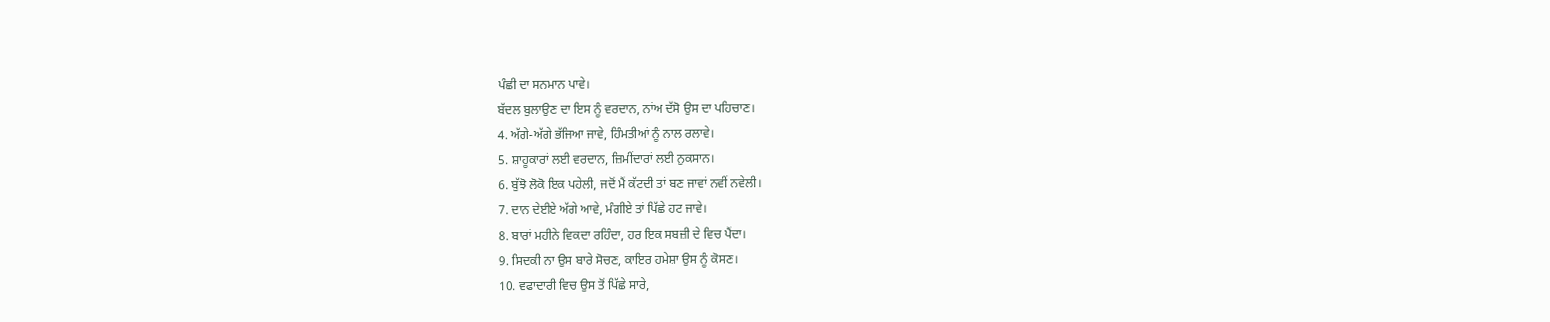ਪੰਛੀ ਦਾ ਸਨਮਾਨ ਪਾਵੇ।
ਬੱਦਲ ਬੁਲਾਉਣ ਦਾ ਇਸ ਨੂੰ ਵਰਦਾਨ, ਨਾਂਅ ਦੱਸੋ ਉਸ ਦਾ ਪਹਿਚਾਣ।
4. ਅੱਗੇ-ਅੱਗੇ ਭੱਜਿਆ ਜਾਵੇ, ਹਿੰਮਤੀਆਂ ਨੂੰ ਨਾਲ ਰਲਾਵੇ।
5. ਸ਼ਾਹੂਕਾਰਾਂ ਲਈ ਵਰਦਾਨ, ਜ਼ਿਮੀਂਦਾਰਾਂ ਲਈ ਨੁਕਸਾਨ।
6. ਬੁੱਝੋ ਲੋਕੋ ਇਕ ਪਹੇਲੀ, ਜਦੋਂ ਮੈਂ ਕੱਟਦੀ ਤਾਂ ਬਣ ਜਾਵਾਂ ਨਵੀਂ ਨਵੇਲੀ।
7. ਦਾਨ ਦੇਈਏ ਅੱਗੇ ਆਵੇ, ਮੰਗੀਏ ਤਾਂ ਪਿੱਛੇ ਹਟ ਜਾਵੇ।
8. ਬਾਰਾਂ ਮਹੀਨੇ ਵਿਕਦਾ ਰਹਿੰਦਾ, ਹਰ ਇਕ ਸਬਜ਼ੀ ਦੇ ਵਿਚ ਪੈਂਦਾ।
9. ਸਿਦਕੀ ਨਾ ਉਸ ਬਾਰੇ ਸੋਚਣ, ਕਾਇਰ ਹਮੇਸ਼ਾ ਉਸ ਨੂੰ ਕੋਸਣ।
10. ਵਫਾਦਾਰੀ ਵਿਚ ਉਸ ਤੋਂ ਪਿੱਛੇ ਸਾਰੇ,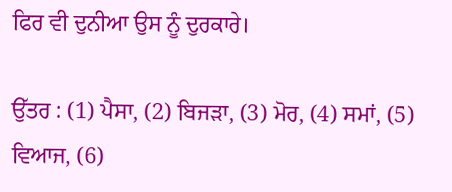ਫਿਰ ਵੀ ਦੁਨੀਆ ਉਸ ਨੂੰ ਦੁਰਕਾਰੇ।

ਉੱਤਰ : (1) ਪੈਸਾ, (2) ਬਿਜੜਾ, (3) ਮੋਰ, (4) ਸਮਾਂ, (5) ਵਿਆਜ, (6)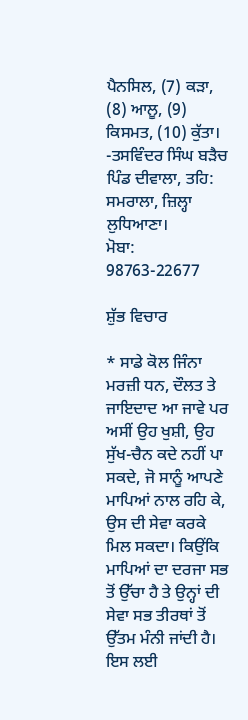ਪੈਨਸਿਲ, (7) ਕੜਾ, (8) ਆਲੂ, (9) ਕਿਸਮਤ, (10) ਕੁੱਤਾ।
-ਤਸਵਿੰਦਰ ਸਿੰਘ ਬੜੈਚ
ਪਿੰਡ ਦੀਵਾਲਾ, ਤਹਿ: ਸਮਰਾਲਾ, ਜ਼ਿਲ੍ਹਾ ਲੁਧਿਆਣਾ।
ਮੋਬਾ: 98763-22677

ਸ਼ੁੱਭ ਵਿਚਾਰ

* ਸਾਡੇ ਕੋਲ ਜਿੰਨਾ ਮਰਜ਼ੀ ਧਨ, ਦੌਲਤ ਤੇ ਜਾਇਦਾਦ ਆ ਜਾਵੇ ਪਰ ਅਸੀਂ ਉਹ ਖੁਸ਼ੀ, ਉਹ ਸੁੱਖ-ਚੈਨ ਕਦੇ ਨਹੀਂ ਪਾ ਸਕਦੇ, ਜੋ ਸਾਨੂੰ ਆਪਣੇ ਮਾਪਿਆਂ ਨਾਲ ਰਹਿ ਕੇ, ਉਸ ਦੀ ਸੇਵਾ ਕਰਕੇ ਮਿਲ ਸਕਦਾ। ਕਿਉਂਕਿ ਮਾਪਿਆਂ ਦਾ ਦਰਜਾ ਸਭ ਤੋਂ ਉੱਚਾ ਹੈ ਤੇ ਉਨ੍ਹਾਂ ਦੀ ਸੇਵਾ ਸਭ ਤੀਰਥਾਂ ਤੋਂ ਉੱਤਮ ਮੰਨੀ ਜਾਂਦੀ ਹੈ। ਇਸ ਲਈ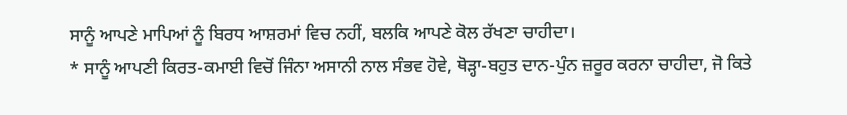ਸਾਨੂੰ ਆਪਣੇ ਮਾਪਿਆਂ ਨੂੰ ਬਿਰਧ ਆਸ਼ਰਮਾਂ ਵਿਚ ਨਹੀਂ, ਬਲਕਿ ਆਪਣੇ ਕੋਲ ਰੱਖਣਾ ਚਾਹੀਦਾ।
* ਸਾਨੂੰ ਆਪਣੀ ਕਿਰਤ-ਕਮਾਈ ਵਿਚੋਂ ਜਿੰਨਾ ਅਸਾਨੀ ਨਾਲ ਸੰਭਵ ਹੋਵੇ, ਥੋੜ੍ਹਾ-ਬਹੁਤ ਦਾਨ-ਪੁੰਨ ਜ਼ਰੂਰ ਕਰਨਾ ਚਾਹੀਦਾ, ਜੋ ਕਿਤੇ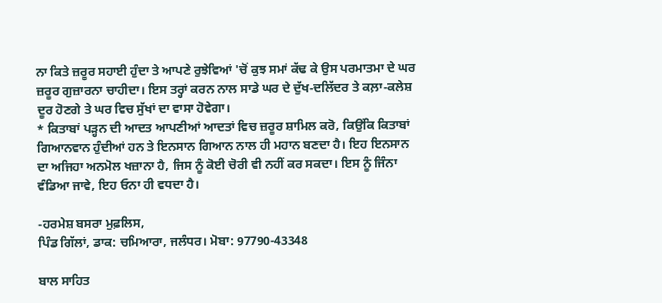ਨਾ ਕਿਤੇ ਜ਼ਰੂਰ ਸਹਾਈ ਹੁੰਦਾ ਤੇ ਆਪਣੇ ਰੁਝੇਵਿਆਂ 'ਚੋਂ ਕੁਝ ਸਮਾਂ ਕੱਢ ਕੇ ਉਸ ਪਰਮਾਤਮਾ ਦੇ ਘਰ ਜ਼ਰੂਰ ਗੁਜ਼ਾਰਨਾ ਚਾਹੀਦਾ। ਇਸ ਤਰ੍ਹਾਂ ਕਰਨ ਨਾਲ ਸਾਡੇ ਘਰ ਦੇ ਦੁੱਖ-ਦਲਿੱਦਰ ਤੇ ਕਲ਼ਾ-ਕਲੇਸ਼ ਦੂਰ ਹੋਣਗੇ ਤੇ ਘਰ ਵਿਚ ਸੁੱਖਾਂ ਦਾ ਵਾਸਾ ਹੋਵੇਗਾ।
* ਕਿਤਾਬਾਂ ਪੜ੍ਹਨ ਦੀ ਆਦਤ ਆਪਣੀਆਂ ਆਦਤਾਂ ਵਿਚ ਜ਼ਰੂਰ ਸ਼ਾਮਿਲ ਕਰੋ, ਕਿਉਂਕਿ ਕਿਤਾਬਾਂ ਗਿਆਨਵਾਨ ਹੁੰਦੀਆਂ ਹਨ ਤੇ ਇਨਸਾਨ ਗਿਆਨ ਨਾਲ ਹੀ ਮਹਾਨ ਬਣਦਾ ਹੈ। ਇਹ ਇਨਸਾਨ ਦਾ ਅਜਿਹਾ ਅਨਮੋਲ ਖਜ਼ਾਨਾ ਹੈ, ਜਿਸ ਨੂੰ ਕੋਈ ਚੋਰੀ ਵੀ ਨਹੀਂ ਕਰ ਸਕਦਾ। ਇਸ ਨੂੰ ਜਿੰਨਾ ਵੰਡਿਆ ਜਾਵੇ, ਇਹ ਓਨਾ ਹੀ ਵਧਦਾ ਹੈ।

-ਹਰਮੇਸ਼ ਬਸਰਾ ਮੁਫ਼ਲਿਸ,
ਪਿੰਡ ਗਿੱਲਾਂ, ਡਾਕ: ਚਮਿਆਰਾ, ਜਲੰਧਰ। ਮੋਬਾ: 97790-43348

ਬਾਲ ਸਾਹਿਤ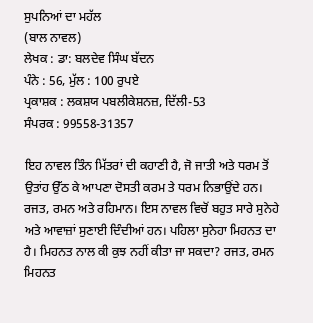ਸੁਪਨਿਆਂ ਦਾ ਮਹੱਲ
(ਬਾਲ ਨਾਵਲ)
ਲੇਖਕ : ਡਾ: ਬਲਦੇਵ ਸਿੰਘ ਬੱਦਨ
ਪੰਨੇ : 56, ਮੁੱਲ : 100 ਰੁਪਏ
ਪ੍ਰਕਾਸ਼ਕ : ਲਕਸ਼ਯ ਪਬਲੀਕੇਸ਼ਨਜ਼, ਦਿੱਲੀ-53
ਸੰਪਰਕ : 99558-31357

ਇਹ ਨਾਵਲ ਤਿੰਨ ਮਿੱਤਰਾਂ ਦੀ ਕਹਾਣੀ ਹੈ, ਜੋ ਜਾਤੀ ਅਤੇ ਧਰਮ ਤੋਂ ਉਤਾਂਹ ਉੱਠ ਕੇ ਆਪਣਾ ਦੋਸਤੀ ਕਰਮ ਤੇ ਧਰਮ ਨਿਭਾਉਂਦੇ ਹਨ। ਰਜਤ, ਰਮਨ ਅਤੇ ਰਹਿਮਾਨ। ਇਸ ਨਾਵਲ ਵਿਚੋਂ ਬਹੁਤ ਸਾਰੇ ਸੁਨੇਹੇ ਅਤੇ ਆਵਾਜ਼ਾਂ ਸੁਣਾਈ ਦਿੰਦੀਆਂ ਹਨ। ਪਹਿਲਾ ਸੁਨੇਹਾ ਮਿਹਨਤ ਦਾ ਹੈ। ਮਿਹਨਤ ਨਾਲ ਕੀ ਕੁਝ ਨਹੀਂ ਕੀਤਾ ਜਾ ਸਕਦਾ? ਰਜਤ, ਰਮਨ ਮਿਹਨਤ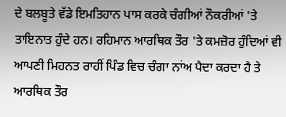ਦੇ ਬਲਬੂਤੇ ਵੱਡੇ ਇਮਤਿਹਾਨ ਪਾਸ ਕਰਕੇ ਚੰਗੀਆਂ ਨੌਕਰੀਆਂ 'ਤੇ ਤਾਇਨਾਤ ਹੁੰਦੇ ਹਨ। ਰਹਿਮਾਨ ਆਰਥਿਕ ਤੌਰ 'ਤੇ ਕਮਜ਼ੋਰ ਹੁੰਦਿਆਂ ਵੀ ਆਪਣੀ ਮਿਹਨਤ ਰਾਹੀਂ ਪਿੰਡ ਵਿਚ ਚੰਗਾ ਨਾਂਅ ਪੈਦਾ ਕਰਦਾ ਹੈ ਤੇ ਆਰਥਿਕ ਤੌਰ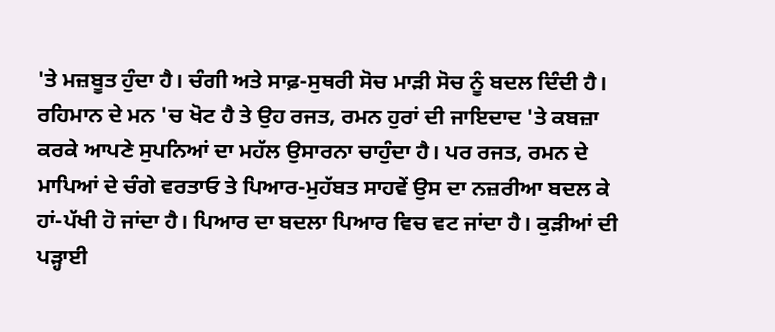'ਤੇ ਮਜ਼ਬੂਤ ਹੁੰਦਾ ਹੈ। ਚੰਗੀ ਅਤੇ ਸਾਫ਼-ਸੁਥਰੀ ਸੋਚ ਮਾੜੀ ਸੋਚ ਨੂੰ ਬਦਲ ਦਿੰਦੀ ਹੈ। ਰਹਿਮਾਨ ਦੇ ਮਨ 'ਚ ਖੋਟ ਹੈ ਤੇ ਉਹ ਰਜਤ, ਰਮਨ ਹੁਰਾਂ ਦੀ ਜਾਇਦਾਦ 'ਤੇ ਕਬਜ਼ਾ ਕਰਕੇ ਆਪਣੇ ਸੁਪਨਿਆਂ ਦਾ ਮਹੱਲ ਉਸਾਰਨਾ ਚਾਹੁੰਦਾ ਹੈ। ਪਰ ਰਜਤ, ਰਮਨ ਦੇ ਮਾਪਿਆਂ ਦੇ ਚੰਗੇ ਵਰਤਾਓ ਤੇ ਪਿਆਰ-ਮੁਹੱਬਤ ਸਾਹਵੇਂ ਉਸ ਦਾ ਨਜ਼ਰੀਆ ਬਦਲ ਕੇ ਹਾਂ-ਪੱਖੀ ਹੋ ਜਾਂਦਾ ਹੈ। ਪਿਆਰ ਦਾ ਬਦਲਾ ਪਿਆਰ ਵਿਚ ਵਟ ਜਾਂਦਾ ਹੈ। ਕੁੜੀਆਂ ਦੀ ਪੜ੍ਹਾਈ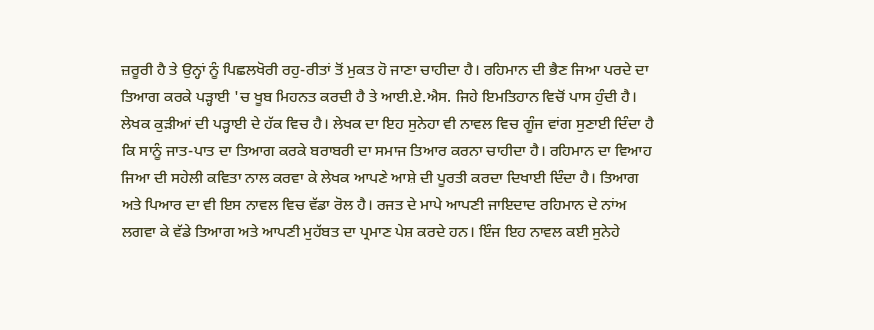ਜ਼ਰੂਰੀ ਹੈ ਤੇ ਉਨ੍ਹਾਂ ਨੂੰ ਪਿਛਲਖੋਰੀ ਰਹੁ-ਰੀਤਾਂ ਤੋਂ ਮੁਕਤ ਹੋ ਜਾਣਾ ਚਾਹੀਦਾ ਹੈ। ਰਹਿਮਾਨ ਦੀ ਭੈਣ ਜਿਆ ਪਰਦੇ ਦਾ ਤਿਆਗ ਕਰਕੇ ਪੜ੍ਹਾਈ 'ਚ ਖੂਬ ਮਿਹਨਤ ਕਰਦੀ ਹੈ ਤੇ ਆਈ.ਏ.ਐਸ. ਜਿਹੇ ਇਮਤਿਹਾਨ ਵਿਚੋਂ ਪਾਸ ਹੁੰਦੀ ਹੈ। ਲੇਖਕ ਕੁੜੀਆਂ ਦੀ ਪੜ੍ਹਾਈ ਦੇ ਹੱਕ ਵਿਚ ਹੈ। ਲੇਖਕ ਦਾ ਇਹ ਸੁਨੇਹਾ ਵੀ ਨਾਵਲ ਵਿਚ ਗੂੰਜ ਵਾਂਗ ਸੁਣਾਈ ਦਿੰਦਾ ਹੈ ਕਿ ਸਾਨੂੰ ਜਾਤ-ਪਾਤ ਦਾ ਤਿਆਗ ਕਰਕੇ ਬਰਾਬਰੀ ਦਾ ਸਮਾਜ ਤਿਆਰ ਕਰਨਾ ਚਾਹੀਦਾ ਹੈ। ਰਹਿਮਾਨ ਦਾ ਵਿਆਹ ਜਿਆ ਦੀ ਸਹੇਲੀ ਕਵਿਤਾ ਨਾਲ ਕਰਵਾ ਕੇ ਲੇਖਕ ਆਪਣੇ ਆਸ਼ੇ ਦੀ ਪੂਰਤੀ ਕਰਦਾ ਦਿਖਾਈ ਦਿੰਦਾ ਹੈ। ਤਿਆਗ ਅਤੇ ਪਿਆਰ ਦਾ ਵੀ ਇਸ ਨਾਵਲ ਵਿਚ ਵੱਡਾ ਰੋਲ ਹੈ। ਰਜਤ ਦੇ ਮਾਪੇ ਆਪਣੀ ਜਾਇਦਾਦ ਰਹਿਮਾਨ ਦੇ ਨਾਂਅ ਲਗਵਾ ਕੇ ਵੱਡੇ ਤਿਆਗ ਅਤੇ ਆਪਣੀ ਮੁਹੱਬਤ ਦਾ ਪ੍ਰਮਾਣ ਪੇਸ਼ ਕਰਦੇ ਹਨ। ਇੰਜ ਇਹ ਨਾਵਲ ਕਈ ਸੁਨੇਹੇ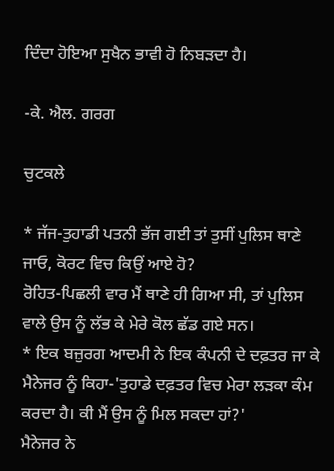ਦਿੰਦਾ ਹੋਇਆ ਸੁਖੈਨ ਭਾਵੀ ਹੋ ਨਿਬੜਦਾ ਹੈ।

-ਕੇ. ਐਲ. ਗਰਗ

ਚੁਟਕਲੇ

* ਜੱਜ-ਤੁਹਾਡੀ ਪਤਨੀ ਭੱਜ ਗਈ ਤਾਂ ਤੁਸੀਂ ਪੁਲਿਸ ਥਾਣੇ ਜਾਓ, ਕੋਰਟ ਵਿਚ ਕਿਉਂ ਆਏ ਹੋ?
ਰੋਹਿਤ-ਪਿਛਲੀ ਵਾਰ ਮੈਂ ਥਾਣੇ ਹੀ ਗਿਆ ਸੀ, ਤਾਂ ਪੁਲਿਸ ਵਾਲੇ ਉਸ ਨੂੰ ਲੱਭ ਕੇ ਮੇਰੇ ਕੋਲ ਛੱਡ ਗਏ ਸਨ।
* ਇਕ ਬਜ਼ੁਰਗ ਆਦਮੀ ਨੇ ਇਕ ਕੰਪਨੀ ਦੇ ਦਫ਼ਤਰ ਜਾ ਕੇ ਮੈਨੇਜਰ ਨੂੰ ਕਿਹਾ-'ਤੁਹਾਡੇ ਦਫ਼ਤਰ ਵਿਚ ਮੇਰਾ ਲੜਕਾ ਕੰਮ ਕਰਦਾ ਹੈ। ਕੀ ਮੈਂ ਉਸ ਨੂੰ ਮਿਲ ਸਕਦਾ ਹਾਂ?'
ਮੈਨੇਜਰ ਨੇ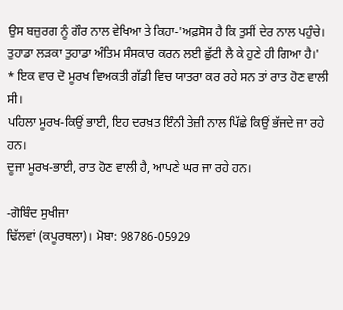ਉਸ ਬਜ਼ੁਰਗ ਨੂੰ ਗੌਰ ਨਾਲ ਵੇਖਿਆ ਤੇ ਕਿਹਾ-'ਅਫ਼ਸੋਸ ਹੈ ਕਿ ਤੁਸੀਂ ਦੇਰ ਨਾਲ ਪਹੁੰਚੇ। ਤੁਹਾਡਾ ਲੜਕਾ ਤੁਹਾਡਾ ਅੰਤਿਮ ਸੰਸਕਾਰ ਕਰਨ ਲਈ ਛੁੱਟੀ ਲੈ ਕੇ ਹੁਣੇ ਹੀ ਗਿਆ ਹੈ।'
* ਇਕ ਵਾਰ ਦੋ ਮੂਰਖ ਵਿਅਕਤੀ ਗੱਡੀ ਵਿਚ ਯਾਤਰਾ ਕਰ ਰਹੇ ਸਨ ਤਾਂ ਰਾਤ ਹੋਣ ਵਾਲੀ ਸੀ।
ਪਹਿਲਾ ਮੂਰਖ-ਕਿਉਂ ਭਾਈ, ਇਹ ਦਰਖ਼ਤ ਇੰਨੀ ਤੇਜ਼ੀ ਨਾਲ ਪਿੱਛੇ ਕਿਉਂ ਭੱਜਦੇ ਜਾ ਰਹੇ ਹਨ।
ਦੂਜਾ ਮੂਰਖ-ਭਾਈ, ਰਾਤ ਹੋਣ ਵਾਲੀ ਹੈ, ਆਪਣੇ ਘਰ ਜਾ ਰਹੇ ਹਨ।

-ਗੋਬਿੰਦ ਸੁਖੀਜਾ
ਢਿੱਲਵਾਂ (ਕਪੂਰਥਲਾ)। ਮੋਬਾ: 98786-05929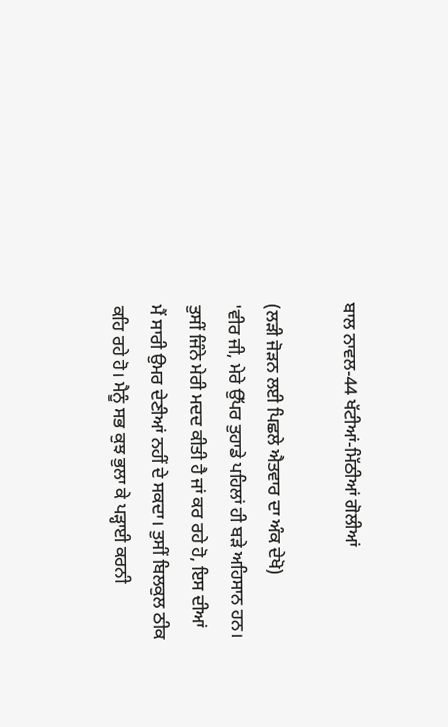ਬਾਲ ਨਾਵਲ-44 ਖੱਟੀਆਂ-ਮਿੱਠੀਆਂ ਗੋਲੀਆਂ

(ਲੜੀ ਜੋੜਨ ਲਈ ਪਿਛਲੇ ਐਤਵਾਰ ਦਾ ਅੰਕ ਦੇਖੋ)
'ਵੀਰ ਜੀ, ਮੇਰੇ ਉੱਪਰ ਤੁਹਾਡੇ ਪਹਿਲਾਂ ਹੀ ਬੜੇ ਅਹਿਸਾਨ ਹਨ। ਤੁਸੀਂ ਜਿੰਨੇ ਮੇਰੀ ਮਦਦ ਕੀਤੀ ਹੈ ਜਾਂ ਕਰ ਰਹੇ ਹੋ, ਇਸ ਦੀਆਂ ਮੈਂ ਸਾਰੀ ਉਮਰ ਦੇਣੀਆਂ ਨਹੀਂ ਦੇ ਸਕਦਾ। ਤੁਸੀਂ ਬਿਲਕੁਲ ਠੀਕ ਕਹਿ ਰਹੇ ਹੋ। ਮੈਨੂੰ ਸਭ ਕੁਝ ਭੁਲਾ ਕੇ ਪੜ੍ਹਾਈ ਕਰਨੀ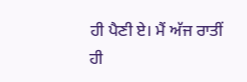ਹੀ ਪੈਣੀ ਏ। ਮੈਂ ਅੱਜ ਰਾਤੀਂ ਹੀ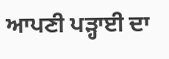ਆਪਣੀ ਪੜ੍ਹਾਈ ਦਾ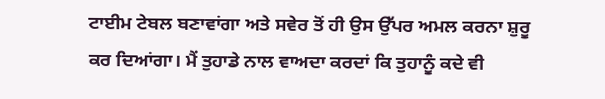ਟਾਈਮ ਟੇਬਲ ਬਣਾਵਾਂਗਾ ਅਤੇ ਸਵੇਰ ਤੋਂ ਹੀ ਉਸ ਉੱਪਰ ਅਮਲ ਕਰਨਾ ਸ਼ੁਰੂ ਕਰ ਦਿਆਂਗਾ। ਮੈਂ ਤੁਹਾਡੇ ਨਾਲ ਵਾਅਦਾ ਕਰਦਾਂ ਕਿ ਤੁਹਾਨੂੰ ਕਦੇ ਵੀ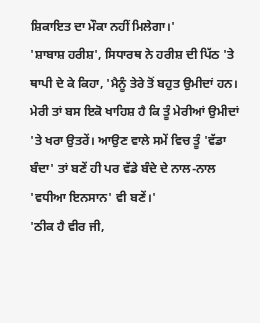ਸ਼ਿਕਾਇਤ ਦਾ ਮੌਕਾ ਨਹੀਂ ਮਿਲੇਗਾ।'
'ਸ਼ਾਬਾਸ਼ ਹਰੀਸ਼', ਸਿਧਾਰਥ ਨੇ ਹਰੀਸ਼ ਦੀ ਪਿੱਠ 'ਤੇ ਥਾਪੀ ਦੇ ਕੇ ਕਿਹਾ, 'ਮੈਨੂੰ ਤੇਰੇ ਤੋਂ ਬਹੁਤ ਉਮੀਦਾਂ ਹਨ। ਮੇਰੀ ਤਾਂ ਬਸ ਇਕੋ ਖਾਹਿਸ਼ ਹੈ ਕਿ ਤੂੰ ਮੇਰੀਆਂ ਉਮੀਦਾਂ 'ਤੇ ਖਰਾ ਉਤਰੇਂ। ਆਉਣ ਵਾਲੇ ਸਮੇਂ ਵਿਚ ਤੂੰ 'ਵੱਡਾ ਬੰਦਾ' ਤਾਂ ਬਣੇਂ ਹੀ ਪਰ ਵੱਡੇ ਬੰਦੇ ਦੇ ਨਾਲ-ਨਾਲ 'ਵਧੀਆ ਇਨਸਾਨ' ਵੀ ਬਣੇਂ।'
'ਠੀਕ ਹੈ ਵੀਰ ਜੀ,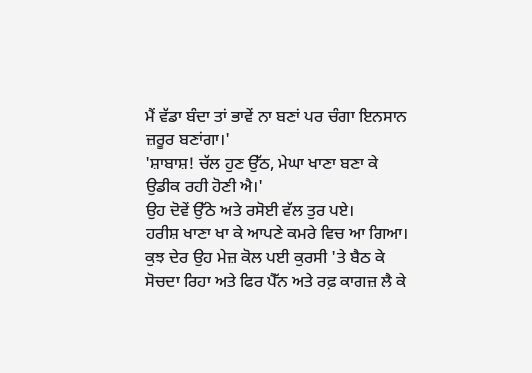ਮੈਂ ਵੱਡਾ ਬੰਦਾ ਤਾਂ ਭਾਵੇਂ ਨਾ ਬਣਾਂ ਪਰ ਚੰਗਾ ਇਨਸਾਨ ਜ਼ਰੂਰ ਬਣਾਂਗਾ।'
'ਸ਼ਾਬਾਸ਼! ਚੱਲ ਹੁਣ ਉੱਠ, ਮੇਘਾ ਖਾਣਾ ਬਣਾ ਕੇ ਉਡੀਕ ਰਹੀ ਹੋਣੀ ਐ।'
ਉਹ ਦੋਵੇਂ ਉੱਠੇ ਅਤੇ ਰਸੋਈ ਵੱਲ ਤੁਰ ਪਏ।
ਹਰੀਸ਼ ਖਾਣਾ ਖਾ ਕੇ ਆਪਣੇ ਕਮਰੇ ਵਿਚ ਆ ਗਿਆ। ਕੁਝ ਦੇਰ ਉਹ ਮੇਜ਼ ਕੋਲ ਪਈ ਕੁਰਸੀ 'ਤੇ ਬੈਠ ਕੇ ਸੋਚਦਾ ਰਿਹਾ ਅਤੇ ਫਿਰ ਪੈੱਨ ਅਤੇ ਰਫ਼ ਕਾਗਜ਼ ਲੈ ਕੇ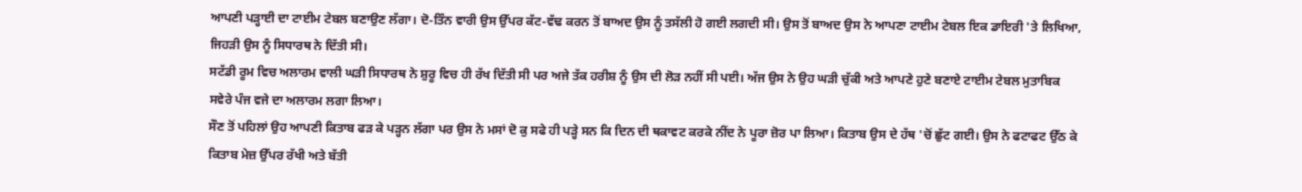ਆਪਣੀ ਪੜ੍ਹਾਈ ਦਾ ਟਾਈਮ ਟੇਬਲ ਬਣਾਉਣ ਲੱਗਾ। ਦੋ-ਤਿੰਨ ਵਾਰੀ ਉਸ ਉੱਪਰ ਕੱਟ-ਵੱਢ ਕਰਨ ਤੋਂ ਬਾਅਦ ਉਸ ਨੂੰ ਤਸੱਲੀ ਹੋ ਗਈ ਲਗਦੀ ਸੀ। ਉਸ ਤੋਂ ਬਾਅਦ ਉਸ ਨੇ ਆਪਣਾ ਟਾਈਮ ਟੇਬਲ ਇਕ ਡਾਇਰੀ 'ਤੇ ਲਿਖਿਆ, ਜਿਹੜੀ ਉਸ ਨੂੰ ਸਿਧਾਰਥ ਨੇ ਦਿੱਤੀ ਸੀ।
ਸਟੱਡੀ ਰੂਮ ਵਿਚ ਅਲਾਰਮ ਵਾਲੀ ਘੜੀ ਸਿਧਾਰਥ ਨੇ ਸ਼ੁਰੂ ਵਿਚ ਹੀ ਰੱਖ ਦਿੱਤੀ ਸੀ ਪਰ ਅਜੇ ਤੱਕ ਹਰੀਸ਼ ਨੂੰ ਉਸ ਦੀ ਲੋੜ ਨਹੀਂ ਸੀ ਪਈ। ਅੱਜ ਉਸ ਨੇ ਉਹ ਘੜੀ ਚੁੱਕੀ ਅਤੇ ਆਪਣੇ ਹੁਣੇ ਬਣਾਏ ਟਾਈਮ ਟੇਬਲ ਮੁਤਾਬਿਕ ਸਵੇਰੇ ਪੰਜ ਵਜੇ ਦਾ ਅਲਾਰਮ ਲਗਾ ਲਿਆ।
ਸੌਣ ਤੋਂ ਪਹਿਲਾਂ ਉਹ ਆਪਣੀ ਕਿਤਾਬ ਫੜ ਕੇ ਪੜ੍ਹਨ ਲੱਗਾ ਪਰ ਉਸ ਨੇ ਮਸਾਂ ਦੋ ਕੁ ਸਫੇ ਹੀ ਪੜ੍ਹੇ ਸਨ ਕਿ ਦਿਨ ਦੀ ਥਕਾਵਟ ਕਰਕੇ ਨੀਂਦ ਨੇ ਪੂਰਾ ਜ਼ੋਰ ਪਾ ਲਿਆ। ਕਿਤਾਬ ਉਸ ਦੇ ਹੱਥ 'ਚੋਂ ਛੁੱਟ ਗਈ। ਉਸ ਨੇ ਫਟਾਫਟ ਉੱਠ ਕੇ ਕਿਤਾਬ ਮੇਜ਼ ਉੱਪਰ ਰੱਖੀ ਅਤੇ ਬੱਤੀ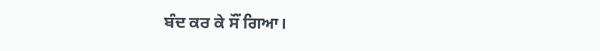ਬੰਦ ਕਰ ਕੇ ਸੌਂ ਗਿਆ।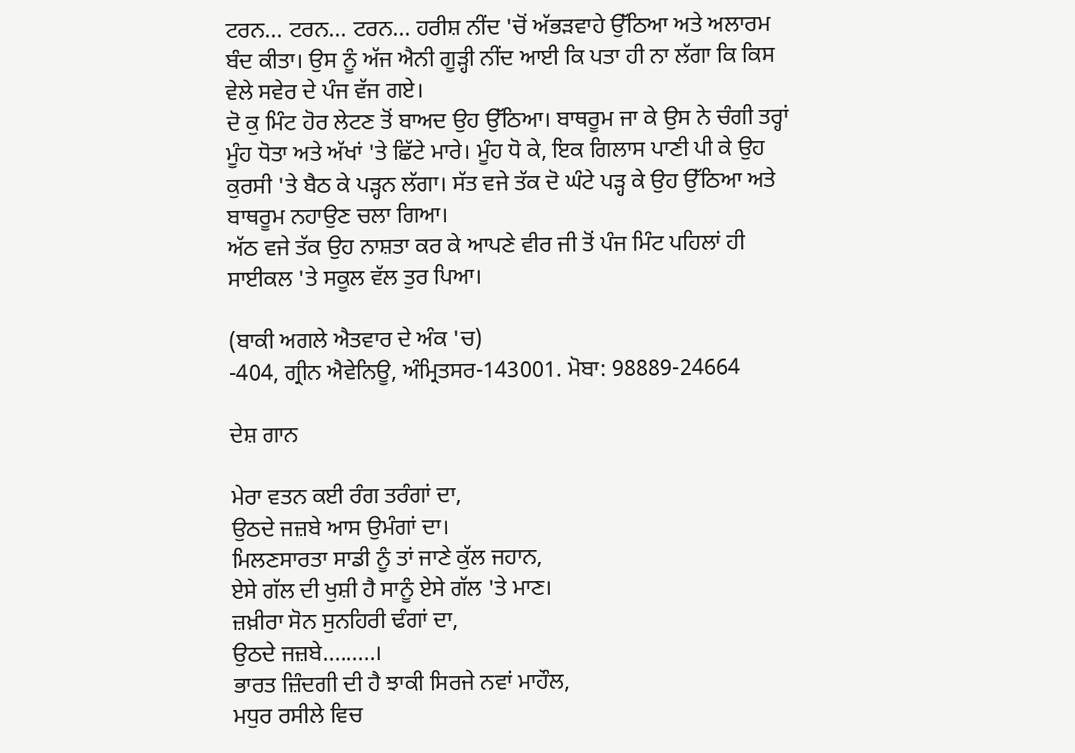ਟਰਨ... ਟਰਨ... ਟਰਨ... ਹਰੀਸ਼ ਨੀਂਦ 'ਚੋਂ ਅੱਭੜਵਾਹੇ ਉੱਠਿਆ ਅਤੇ ਅਲਾਰਮ ਬੰਦ ਕੀਤਾ। ਉਸ ਨੂੰ ਅੱਜ ਐਨੀ ਗੂੜ੍ਹੀ ਨੀਂਦ ਆਈ ਕਿ ਪਤਾ ਹੀ ਨਾ ਲੱਗਾ ਕਿ ਕਿਸ ਵੇਲੇ ਸਵੇਰ ਦੇ ਪੰਜ ਵੱਜ ਗਏ।
ਦੋ ਕੁ ਮਿੰਟ ਹੋਰ ਲੇਟਣ ਤੋਂ ਬਾਅਦ ਉਹ ਉੱਠਿਆ। ਬਾਥਰੂਮ ਜਾ ਕੇ ਉਸ ਨੇ ਚੰਗੀ ਤਰ੍ਹਾਂ ਮੂੰਹ ਧੋਤਾ ਅਤੇ ਅੱਖਾਂ 'ਤੇ ਛਿੱਟੇ ਮਾਰੇ। ਮੂੰਹ ਧੋ ਕੇ, ਇਕ ਗਿਲਾਸ ਪਾਣੀ ਪੀ ਕੇ ਉਹ ਕੁਰਸੀ 'ਤੇ ਬੈਠ ਕੇ ਪੜ੍ਹਨ ਲੱਗਾ। ਸੱਤ ਵਜੇ ਤੱਕ ਦੋ ਘੰਟੇ ਪੜ੍ਹ ਕੇ ਉਹ ਉੱਠਿਆ ਅਤੇ ਬਾਥਰੂਮ ਨਹਾਉਣ ਚਲਾ ਗਿਆ।
ਅੱਠ ਵਜੇ ਤੱਕ ਉਹ ਨਾਸ਼ਤਾ ਕਰ ਕੇ ਆਪਣੇ ਵੀਰ ਜੀ ਤੋਂ ਪੰਜ ਮਿੰਟ ਪਹਿਲਾਂ ਹੀ ਸਾਈਕਲ 'ਤੇ ਸਕੂਲ ਵੱਲ ਤੁਰ ਪਿਆ।

(ਬਾਕੀ ਅਗਲੇ ਐਤਵਾਰ ਦੇ ਅੰਕ 'ਚ)
-404, ਗ੍ਰੀਨ ਐਵੇਨਿਊ, ਅੰਮ੍ਰਿਤਸਰ-143001. ਮੋਬਾ: 98889-24664

ਦੇਸ਼ ਗਾਨ

ਮੇਰਾ ਵਤਨ ਕਈ ਰੰਗ ਤਰੰਗਾਂ ਦਾ,
ਉਠਦੇ ਜਜ਼ਬੇ ਆਸ ਉਮੰਗਾਂ ਦਾ।
ਮਿਲਣਸਾਰਤਾ ਸਾਡੀ ਨੂੰ ਤਾਂ ਜਾਣੇ ਕੁੱਲ ਜਹਾਨ,
ਏਸੇ ਗੱਲ ਦੀ ਖੁਸ਼ੀ ਹੈ ਸਾਨੂੰ ਏਸੇ ਗੱਲ 'ਤੇ ਮਾਣ।
ਜ਼ਖ਼ੀਰਾ ਸੋਨ ਸੁਨਹਿਰੀ ਢੰਗਾਂ ਦਾ,
ਉਠਦੇ ਜਜ਼ਬੇ.........।
ਭਾਰਤ ਜ਼ਿੰਦਗੀ ਦੀ ਹੈ ਝਾਕੀ ਸਿਰਜੇ ਨਵਾਂ ਮਾਹੌਲ,
ਮਧੁਰ ਰਸੀਲੇ ਵਿਚ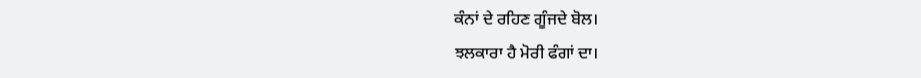ਕੰਨਾਂ ਦੇ ਰਹਿਣ ਗੂੰਜਦੇ ਬੋਲ।
ਝਲਕਾਰਾ ਹੈ ਮੋਰੀ ਫੰਗਾਂ ਦਾ।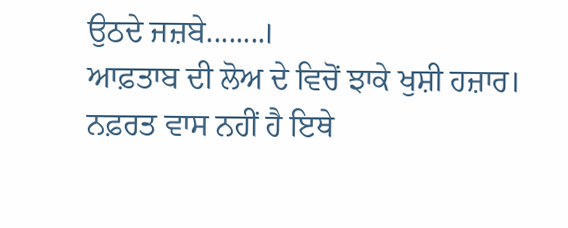ਉਠਦੇ ਜਜ਼ਬੇ........।
ਆਫ਼ਤਾਬ ਦੀ ਲੋਅ ਦੇ ਵਿਚੋਂ ਝਾਕੇ ਖੁਸ਼ੀ ਹਜ਼ਾਰ।
ਨਫ਼ਰਤ ਵਾਸ ਨਹੀਂ ਹੈ ਇਥੇ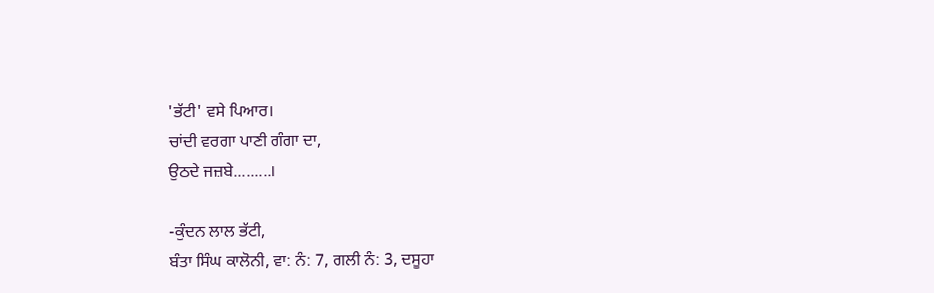'ਭੱਟੀ' ਵਸੇ ਪਿਆਰ।
ਚਾਂਦੀ ਵਰਗਾ ਪਾਣੀ ਗੰਗਾ ਦਾ,
ਉਠਦੇ ਜਜ਼ਬੇ.........।

-ਕੁੰਦਨ ਲਾਲ ਭੱਟੀ,
ਬੰਤਾ ਸਿੰਘ ਕਾਲੋਨੀ, ਵਾ: ਨੰ: 7, ਗਲੀ ਨੰ: 3, ਦਸੂਹਾ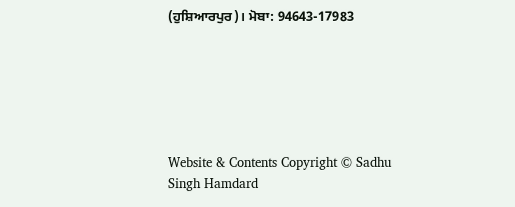(ਹੁਸ਼ਿਆਰਪੁਰ)। ਮੋਬਾ: 94643-17983






Website & Contents Copyright © Sadhu Singh Hamdard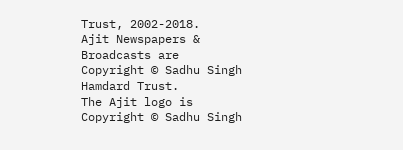Trust, 2002-2018.
Ajit Newspapers & Broadcasts are Copyright © Sadhu Singh Hamdard Trust.
The Ajit logo is Copyright © Sadhu Singh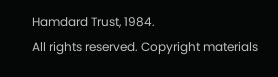Hamdard Trust, 1984.
All rights reserved. Copyright materials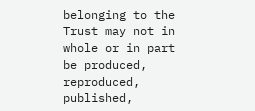belonging to the Trust may not in whole or in part be produced, reproduced, published,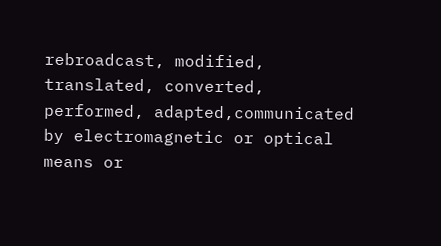rebroadcast, modified, translated, converted, performed, adapted,communicated by electromagnetic or optical means or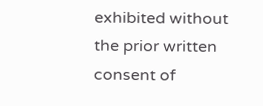exhibited without the prior written consent of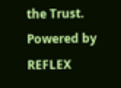the Trust. Powered by REFLEX